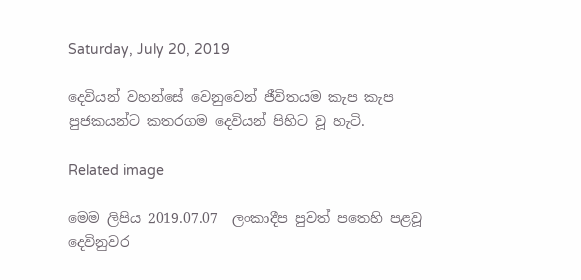Saturday, July 20, 2019

දෙවියන් වහන්සේ වෙනුවෙන් ජීවිතයම කැප කැප පුජකයන්ට කතරගම දෙවියන් පිහිට වූ හැටි.

Related image

මෙම ලිපිය 2019.07.07  ලංකාදීප පුවත් පතෙහි පළවූ දෙවිනුවර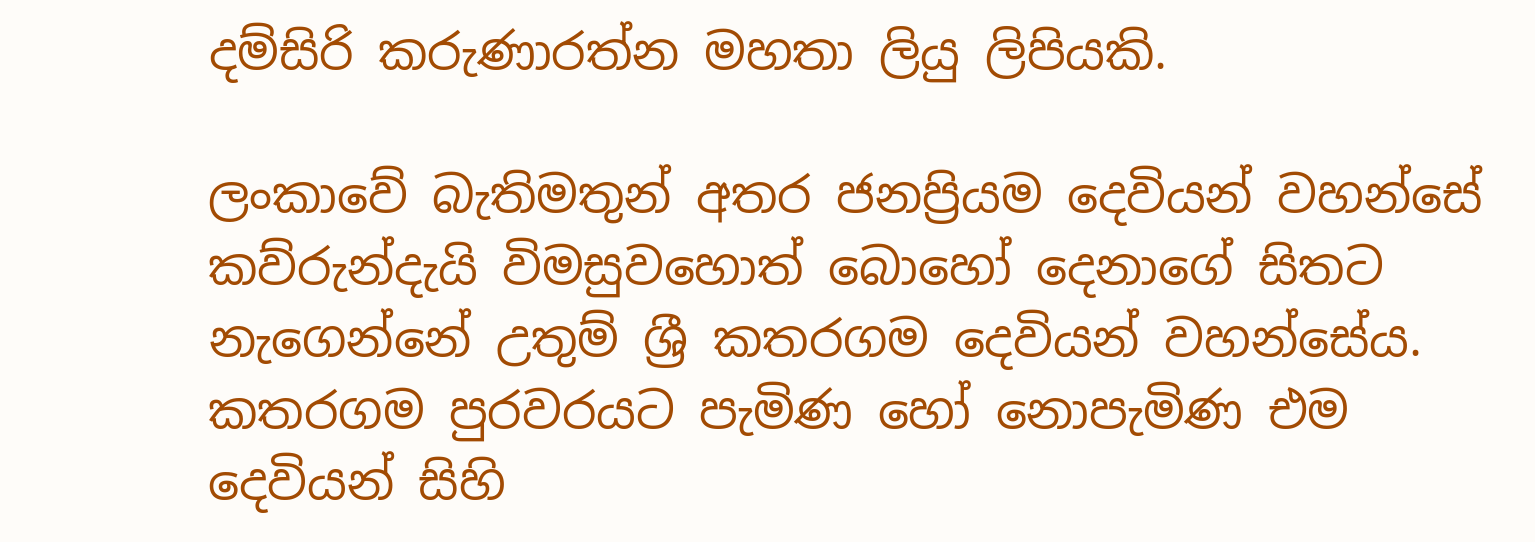දම්සිරි කරුණාරත්න මහතා ලියු ලිපියකි.

ලංකාවේ බැතිමතුන් අතර ජනප්‍රියම දෙවියන් වහන්සේ කව්රුන්දැයි විමසුවහොත් බොහෝ දෙනාගේ සිතට නැගෙන්නේ උතුම් ශ්‍රී කතරගම දෙවියන් වහන්සේය. කතරගම පුරවරයට පැමිණ හෝ නොපැමිණ එම දෙවියන් සිහි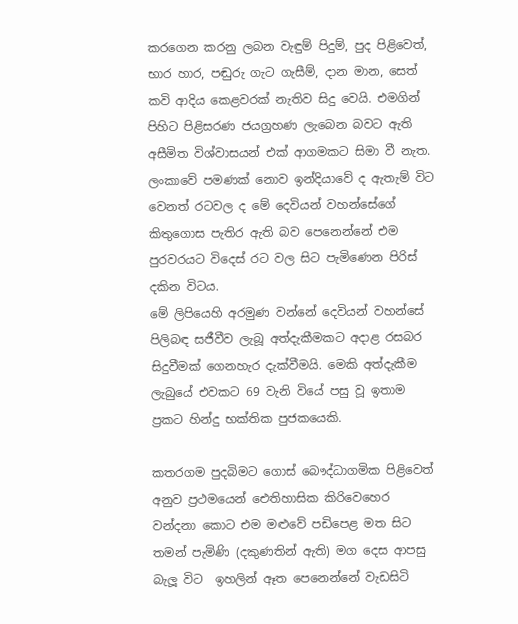කරගෙන කරනු ලබන වැඳුම් පිදුම්, පුද පිළිවෙත්, භාර හාර, පඬුරු ගැට ගැසීම්, දාන මාන, සෙත් කවි ආදිය කෙළවරක් නැතිව සිදු වෙයි. එමගින් පිහිට පිළිසරණ ජයග්‍රහණ ලැබෙන බවට ඇති අසීමිත විශ්වාසයන් එක් ආගමකට සිමා වී නැත. ලංකාවේ පමණක් නොව ඉන්දියාවේ ද ඇතැම් විට වෙනත් රටවල ද මේ දෙවියන් වහන්සේගේ කිතුගොස පැතිර ඇති බව පෙනෙන්නේ එම පුරවරයට විදෙස් රට වල සිට පැමිණෙන පිරිස් දකින විටය.
මේ ලිපියෙහි අරමුණ වන්නේ දෙවියන් වහන්සේ පිලිබඳ සජීවීව ලැබූ අත්දැකීමකට අදාළ රසබර සිදුවීමක් ගෙනහැර දැක්වීමයි. මෙකි අත්දැකීම ලැබුයේ එවකට 69 වැනි වියේ පසු වූ ඉතාම ප්‍රකට හින්දු භක්තික පුජකයෙකි.

කතරගම පුදබිමට ගොස් බෞද්ධාගමික පිළිවෙත් අනුව ප්‍රථමයෙන් ඓතිහාසික කිරිවෙහෙර වන්දනා කොට එම මළුවේ පඩිපෙළ මත සිට තමන් පැමිණි (දකුණතින් ඇති) මග දෙස ආපසු බැලූ විට  ඉහලින් ඈත පෙනෙන්නේ වැඩසිටි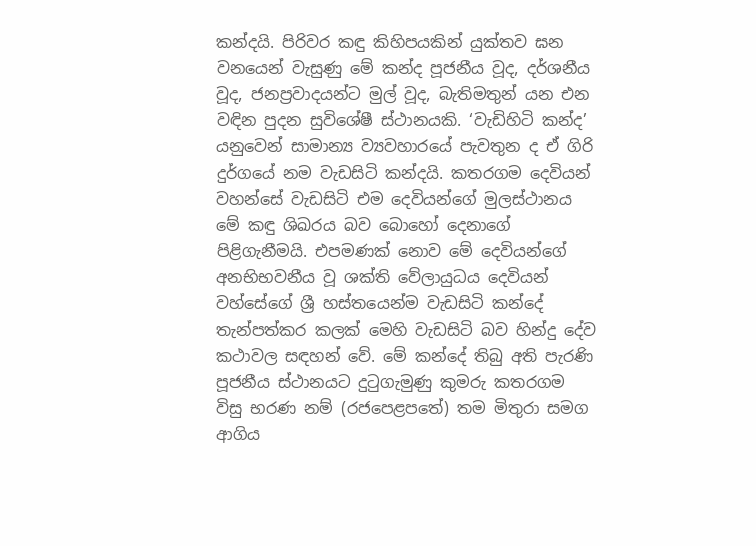කන්දයි. පිරිවර කඳු කිහිපයකින් යුක්තව ඝන වනයෙන් වැසුණු මේ කන්ද පූජනීය වූද, දර්ශනීය වූද, ජනප්‍රවාදයන්ට මුල් වූද, බැතිමතුන් යන එන වඳින පුදන සුවිශේෂී ස්ථානයකි. ‘වැඩිහිටි කන්ද’ යනුවෙන් සාමාන්‍ය ව්‍යවහාරයේ පැවතුන ද ඒ ගිරි දුර්ගයේ නම වැඩසිටි කන්දයි. කතරගම දෙවියන් වහන්සේ වැඩසිටි එම දෙවියන්ගේ මුලස්ථානය මේ කඳු ශිඛරය බව බොහෝ දෙනාගේ පිළිගැනීමයි. එපමණක් නොව මේ දෙවියන්ගේ අනභිභවනීය වූ ශක්ති වේලායුධය දෙවියන් වහ්සේගේ ශ්‍රී හස්තයෙන්ම වැඩසිටි කන්දේ තැන්පත්කර කලක් මෙහි වැඩසිටි බව හින්දු දේව කථාවල සඳහන් වේ. මේ කන්දේ තිබු අති පැරණි පූජනීය ස්ථානයට දුටුගැමුණු කුමරු කතරගම විසු භරණ නම් (රජපෙළපතේ) තම මිතුරා සමග ආගිය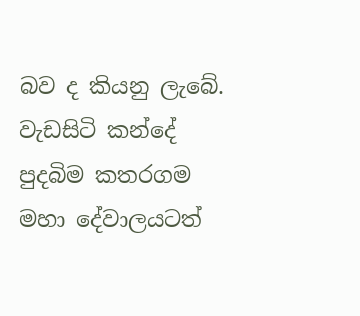බව ද කියනු ලැබේ. වැඩසිටි කන්දේ පුදබිම කතරගම මහා දේවාලයටත්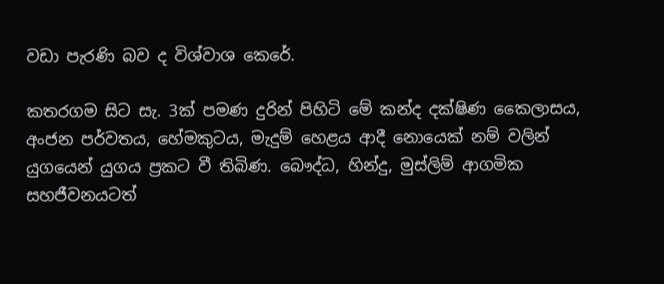වඩා පැරණි බව ද විශ්වාශ කෙරේ.

කතරගම සිට සැ. 3ක් පමණ දුරින් පිහිටි මේ කන්ද දක්ෂිණ කෛලාසය, අංජන පර්වතය, හේමකුටය, මැදුම් හෙළය ආදී නොයෙක් නම් වලින් යුගයෙන් යුගය ප්‍රකට වී තිබිණ. බෞද්ධ, හින්දු, මුස්ලිම් ආගමික සහජීවනයටත්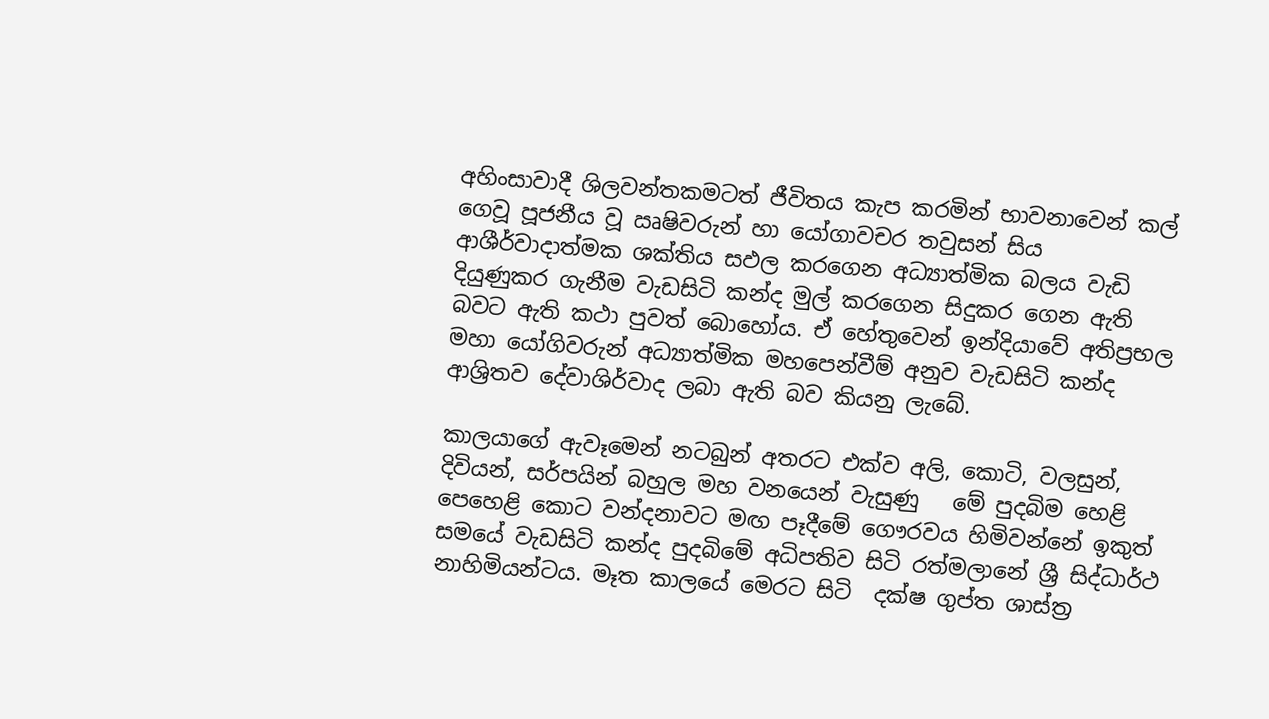අහිංසාවාදී ශිලවන්තකමටත් ජීවිතය කැප කරමින් භාවනාවෙන් කල් ගෙවූ පූජනීය වූ ඍෂිවරුන් හා යෝගාවචර තවුසන් සිය ආශීර්වාදාත්මක ශක්තිය සඵල කරගෙන අධ්‍යාත්මික බලය වැඩි දියුණුකර ගැනීම වැඩසිටි කන්ද මුල් කරගෙන සිදුකර ගෙන ඇති බවට ඇති කථා පුවත් බොහෝය. ඒ හේතුවෙන් ඉන්දියාවේ අතිප්‍රභල මහා යෝගිවරුන් අධ්‍යාත්මික මහපෙන්වීම් අනුව වැඩසිටි කන්ද ආශ්‍රිතව දේවාශිර්වාද ලබා ඇති බව කියනු ලැබේ.

කාලයාගේ ඇවෑමෙන් නටබුන් අතරට එක්ව අලි, කොටි, වලසුන්, දිවියන්, සර්පයින් බහුල මහ වනයෙන් වැසුණු   මේ පුදබිම හෙළි පෙහෙළි කොට වන්දනාවට මඟ පෑදීමේ ගෞරවය හිමිවන්නේ ඉකුත් සමයේ වැඩසිටි කන්ද පුදබිමේ අධිපතිව සිටි රත්මලානේ ශ්‍රී සිද්ධාර්ථ නාහිමියන්ටය. මෑත කාලයේ මෙරට සිටි  දක්ෂ ගුප්ත ශාස්ත්‍ර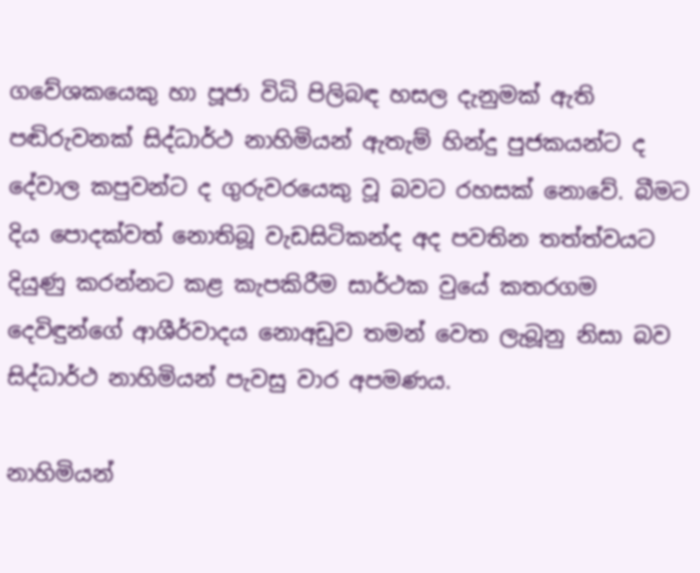ගවේශකයෙකු හා පූජා විධි පිලිබඳ හසල දැනුමක් ඇති පඬිරුවනක් සිද්ධාර්ථ නාහිමියන් ඇතැම් හින්දු පුජකයන්ට ද දේවාල කපුවන්ට ද ගුරුවරයෙකු වූ බවට රහසක් නොවේ. බීමට දිය පොදක්වත් නොතිබූ වැඩසිටිකන්ද අද පවතින තත්ත්වයට දියුණු කරන්නට කළ කැපකිරීම සාර්ථක වුයේ කතරගම දෙවිඳුන්ගේ ආශීර්වාදය නොඅඩුව තමන් වෙත ලැබූනු නිසා බව සිද්ධාර්ථ නාහිමියන් පැවසු වාර අපමණය.

නාහිමියන්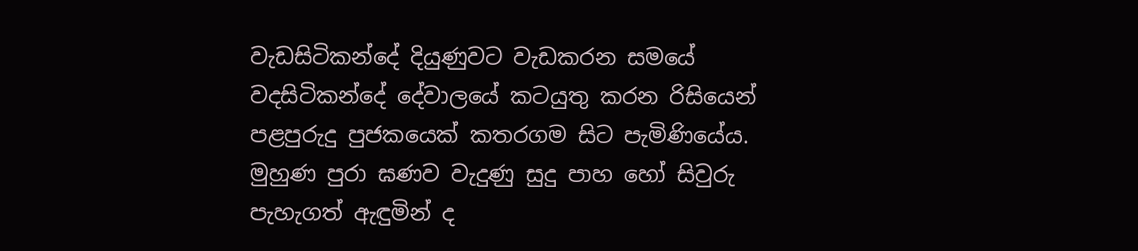වැඩසිටිකන්දේ දියුණුවට වැඩකරන සමයේ වදසිටිකන්දේ දේවාලයේ කටයුතු කරන රිසියෙන් පළපුරුදු පුජකයෙක් කතරගම සිට පැමිණියේය. මුහුණ පුරා ඝණව වැදුණු සුදු පාහ හෝ සිවුරු පැහැගත් ඇඳුමින් ද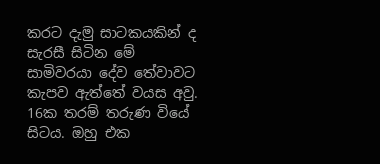කරට දැමු සාටකයකින් ද සැරසී සිටින මේ සාමිවරයා දේව තේවාවට කැපව ඇත්තේ වයස අවු. 16ක තරම් තරුණ වියේ සිටය. ඔහු එක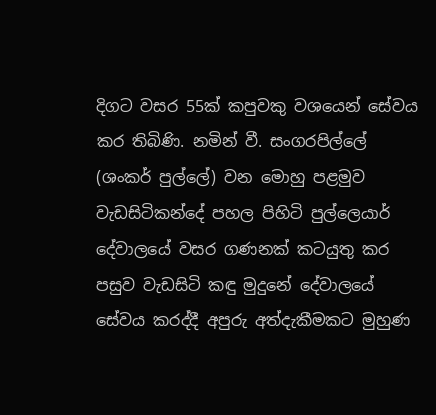දිගට වසර 55ක් කපුවකු වශයෙන් සේවය කර තිබිණි. නමින් වී. සංගරපිල්ලේ (ශංකර් පුල්ලේ) වන මොහු පළමුව වැඩසිටිකන්දේ පහල පිහිටි පුල්ලෙයාර් දේවාලයේ වසර ගණනක් කටයුතු කර පසුව වැඩසිටි කඳු මුදුනේ දේවාලයේ සේවය කරද්දී අපුරු අත්දැකීමකට මුහුණ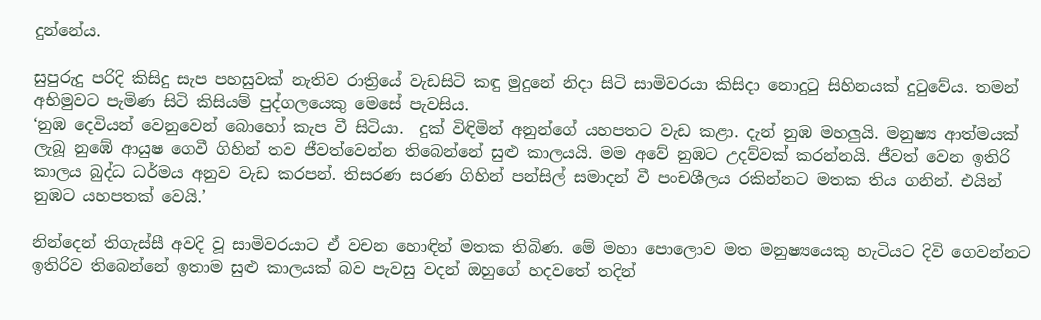දුන්නේය.

සුපුරුදු පරිදි කිසිදු සැප පහසුවක් නැතිව රාත්‍රියේ වැඩසිටි කඳු මුදුනේ නිදා සිටි සාමිවරයා කිසිදා නොදුටු සිහිනයක් දුටුවේය. තමන් අභිමුවට පැමිණ සිටි කිසියම් පුද්ගලයෙකු මෙසේ පැවසිය.
‘නුඹ දෙවියන් වෙනුවෙන් බොහෝ කැප වී සිටියා.  දුක් විඳිමින් අනුන්ගේ යහපතට වැඩ කළා. දැන් නුඹ මහලුයි. මනුෂ්‍ය ආත්මයක් ලැබූ නුඹේ ආයුෂ ගෙවී ගිහින් තව ජීවත්වෙන්න තිබෙන්නේ සුළු කාලයයි. මම අවේ නුඹට උදව්වක් කරන්නයි. ජීවත් වෙන ඉතිරි කාලය බුද්ධ ධර්මය අනුව වැඩ කරපන්. තිසරණ සරණ ගිහින් පන්සිල් සමාදන් වී පංචශීලය රකින්නට මතක තිය ගනින්. එයින් නුඹට යහපතක් වෙයි.’

නින්දෙන් තිගැස්සී අවදි වූ සාමිවරයාට ඒ වචන හොඳින් මතක තිබිණ. මේ මහා පොලොව මත මනුෂ්‍යයෙකු හැටියට දිවි ගෙවන්නට ඉතිරිව තිබෙන්නේ ඉතාම සුළු කාලයක් බව පැවසු වදන් ඔහුගේ හදවතේ තදින්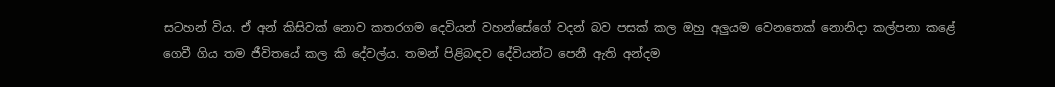සටහන් විය. ඒ අන් කිසිවක් නොව කතරගම දෙවියන් වහන්සේගේ වදන් බව පසක් කල ඔහු අලුයම වෙනතෙක් නොනිදා කල්පනා කළේ ගෙවී ගිය තම ජීවිතයේ කල කි දේවල්ය. තමන් පිළිබඳව දේවියන්ට පෙනී ඇති අන්දම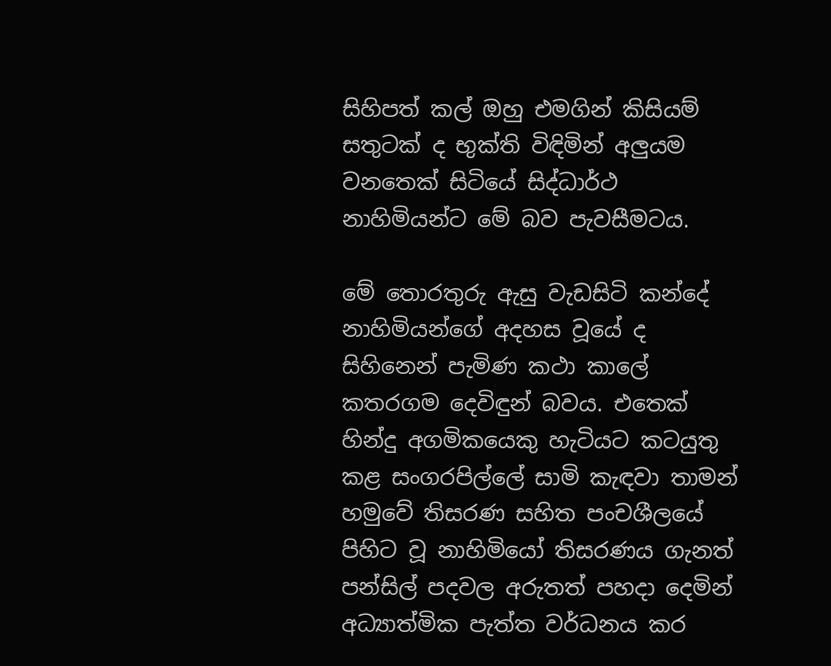සිහිපත් කල් ඔහු එමගින් කිසියම් සතුටක් ද භුක්ති විඳිමින් අලුයම වනතෙක් සිටියේ සිද්ධාර්ථ නාහිමියන්ට මේ බව පැවසීමටය.

මේ තොරතුරු ඇසු වැඩසිටි කන්දේ නාහිමියන්ගේ අදහස වූයේ ද සිහිනෙන් පැමිණ කථා කාලේ කතරගම දෙවිඳුන් බවය. එතෙක් හින්දු අගමිකයෙකු හැටියට කටයුතු කළ සංගරපිල්ලේ සාමි කැඳවා තාමන් හමුවේ තිසරණ සහිත පංචශීලයේ පිහිට වූ නාහිමියෝ තිසරණය ගැනත් පන්සිල් පදවල අරුතත් පහදා දෙමින් අධ්‍යාත්මික පැත්ත වර්ධනය කර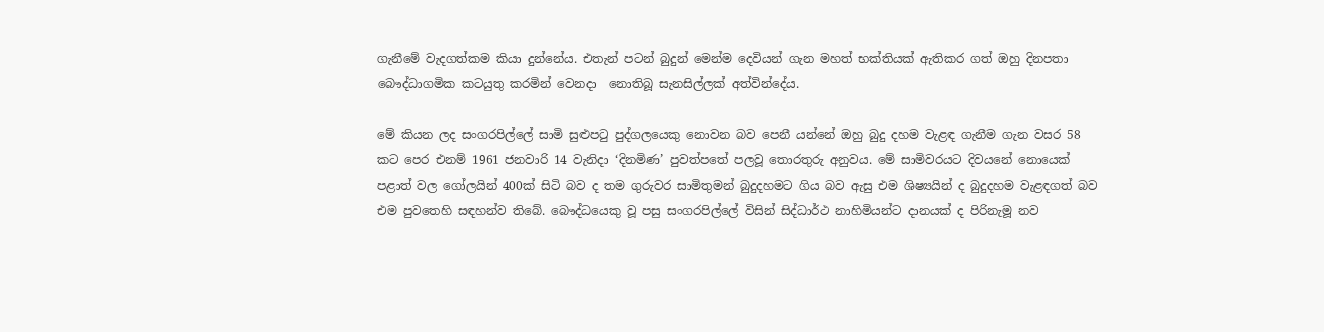ගැනීමේ වැදගත්කම කියා දුන්නේය. එතැන් පටන් බුදුන් මෙන්ම දෙවියන් ගැන මහත් භක්තියක් ඇතිකර ගත් ඔහු දිනපතා බෞද්ධාගමික කටයුතු කරමින් වෙනදා  නොතිබූ සැනසිල්ලක් අත්වින්දේය.

මේ කියන ලද සංගරපිල්ලේ සාමි සුළුපටු පුද්ගලයෙකු නොවන බව පෙනී යන්නේ ඔහු බුදු දහම වැළඳ ගැනීම ගැන වසර 58 කට පෙර එනම් 1961 ජනවාරි 14 වැනිදා ‘දිනමිණ’ පුවත්පතේ පලවූ තොරතුරු අනුවය. මේ සාමිවරයට දිවයනේ නොයෙක් පළාත් වල ගෝලයින් 400ක් සිටි බව ද තම ගුරුවර සාමිතුමන් බුදුදහමට ගිය බව ඇසු එම ශිෂ්‍යයින් ද බුදුදහම වැළඳගත් බව එම පුවතෙහි සඳහන්ව තිබේ. බෞද්ධයෙකු වූ පසු සංගරපිල්ලේ විසින් සිද්ධාර්ථ නාහිමියන්ට දානයක් ද පිරිනැමූ නව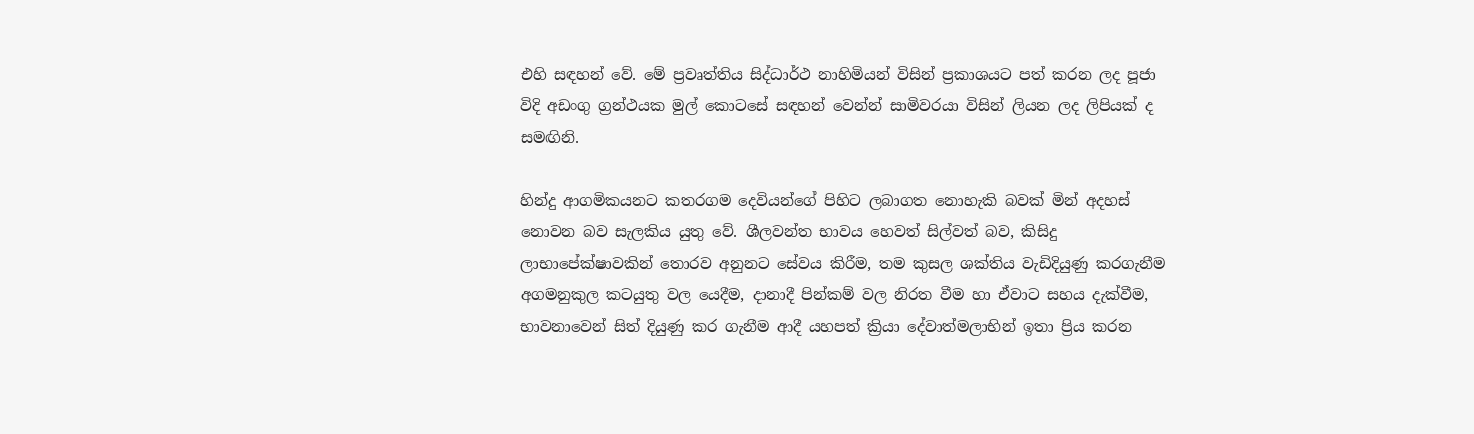එහි සඳහන් වේ. මේ ප්‍රවෘත්තිය සිද්ධාර්ථ නාහිමියන් විසින් ප්‍රකාශයට පත් කරන ලද පූජා විදි අඩංගු ග්‍රන්ථයක මුල් කොටසේ සඳහන් වෙන්න් සාමිවරයා විසින් ලියන ලද ලිපියක් ද සමඟිනි.

හින්දු ආගමිකයනට කතරගම දෙවියන්ගේ පිහිට ලබාගත නොහැකි බවක් මින් අදහස් නොවන බව සැලකිය යුතු වේ. ශීලවන්ත භාවය හෙවත් සිල්වත් බව, කිසිදු ලාභාපේක්ෂාවකින් තොරව අනුනට සේවය කිරීම, තම කුසල ශක්තිය වැඩිදියුණු කරගැනීම අගමනුකුල කටයුතු වල යෙදීම, දානාදී පින්කම් වල නිරත වීම හා ඒවාට සහය දැක්වීම, භාවනාවෙන් සිත් දියුණු කර ගැනීම ආදී යහපත් ක්‍රියා දේවාත්මලාභින් ඉතා ප්‍රිය කරන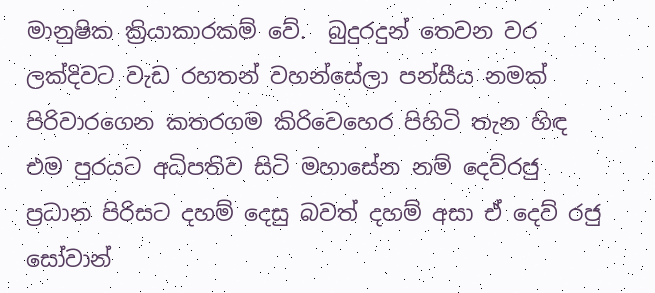මානුෂික ක්‍රියාකාරකම් වේ.  බුදුරදුන් තෙවන වර ලක්දිවට වැඩ රහතන් වහන්සේලා පන්සීය නමක් පිරිවාරගෙන කතරගම කිරිවෙහෙර පිහිටි තැන හිඳ එම පුරයට අධිපතිව සිටි මහාසේන නම් දෙව්රජු ප්‍රධාන පිරිසට දහම් දෙසු බවත් දහම් අසා ඒ දෙව් රජු සෝවාන්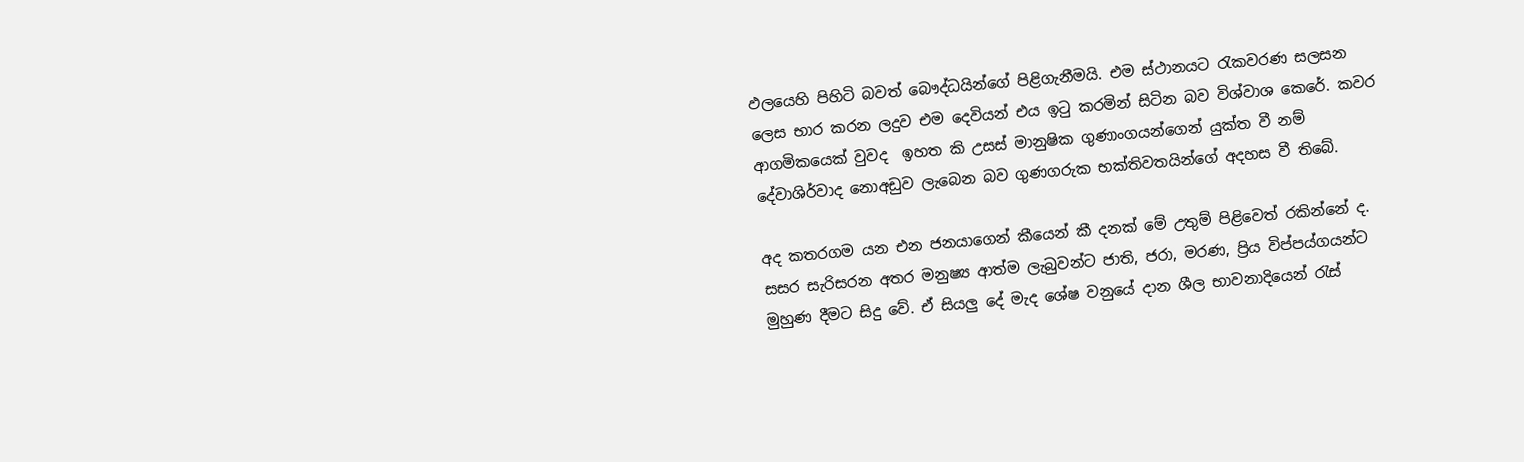ඵලයෙහි පිහිටි බවත් බෞද්ධයින්ගේ පිළිගැනීමයි. එම ස්ථානයට රැකවරණ සලසන ලෙස භාර කරන ලදුව එම දෙවියන් එය ඉටු කරමින් සිටින බව විශ්වාශ කෙරේ. කවර ආගමිකයෙක් වුවද  ඉහත කි උසස් මානුෂික ගුණාංගයන්ගෙන් යුක්ත වී නම් දේවාශිර්වාද නොඅඩුව ලැබෙන බව ගුණගරුක භක්තිවතයින්ගේ අදහස වී තිබේ.

අද කතරගම යන එන ජනයාගෙන් කීයෙන් කී දනක් මේ උතුම් පිළිවෙත් රකින්නේ ද. සසර සැරිසරන අතර මනුෂ්‍ය ආත්ම ලැබුවන්ට ජාති, ජරා, මරණ, ප්‍රිය විප්පය්ගයන්ට මුහුණ දීමට සිදු වේ. ඒ සියලු දේ මැද ශේෂ වනුයේ දාන ශීල භාවනාදියෙන් රැස්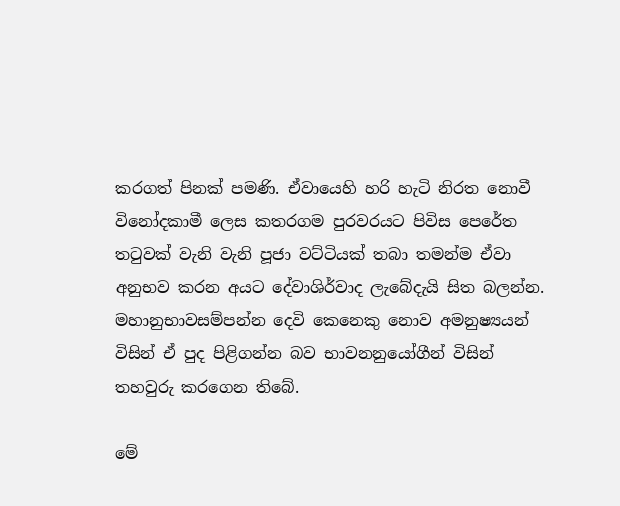කරගත් පිනක් පමණි. ඒවායෙහි හරි හැටි නිරත නොවී විනෝදකාමී ලෙස කතරගම පුරවරයට පිවිස පෙරේත තටුවක් වැනි වැනි පූජා වට්ටියක් තබා තමන්ම ඒවා අනුභව කරන අයට දේවාශිර්වාද ලැබේදැයි සිත බලන්න. මහානුභාවසම්පන්න දෙවි කෙනෙකු නොව අමනුෂ්‍යයන් විසින් ඒ පුද පිළිගන්න බව භාවනනුයෝගීන් විසින් තහවුරු කරගෙන තිබේ.

මේ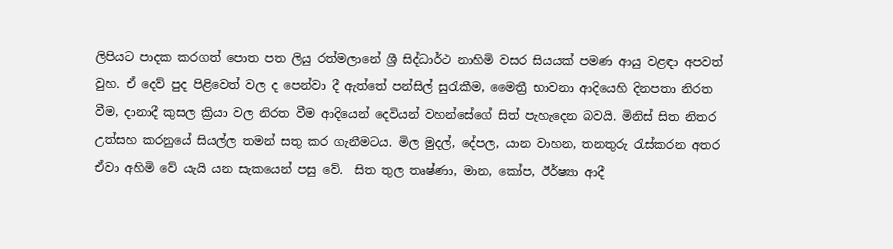ලිපියට පාදක කරගත් පොත පත ලියු රත්මලානේ ශ්‍රී සිද්ධාර්ථ නාහිමි වසර සියයක් පමණ ආයු වළඳා අපවත් වුහ. ඒ දෙව් පුද පිළිවෙත් වල ද පෙන්වා දී ඇත්තේ පන්සිල් සුරැකීම, මෛත්‍රී භාවනා ආදියෙහි දිනපතා නිරත වීම, දානාදී කුසල ක්‍රියා වල නිරත වීම ආදියෙන් දෙවියන් වහන්සේගේ සිත් පැහැදෙන බවයි. මිනිස් සිත නිතර උත්සහ කරනුයේ සියල්ල තමන් සතු කර ගැනීමටය. මිල මුදල්, දේපල, යාන වාහන, තනතුරු රැස්කරන අතර ඒවා අහිමි වේ යැයි යන සැකයෙන් පසු වේ.  සිත තුල තෘෂ්ණා, මාන, කෝප, ඊර්ෂ්‍යා ආදී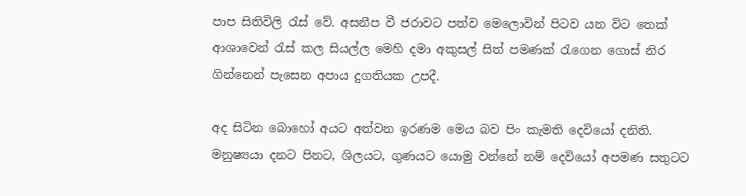පාප සිතිවිලි රැස් වේ. අසනීප වී ජරාවට පත්ව මෙලොවින් පිටව යන විට තෙක් ආශාවෙන් රැස් කල සියල්ල මෙහි දමා අකුසල් සිත් පමණක් රැගෙන ගොස් නිර ගින්නෙන් පැසෙන අපාය දුගතියක උපදී.

අද සිටින බොහෝ අයට අත්වන ඉරණම මෙය බව පිං කැමති දෙවියෝ දනිති. මනුෂ්‍යයා දනට පිනට, ශිලයට, ගුණයට යොමු වන්නේ නම් දෙවියෝ අපමණ සතුටට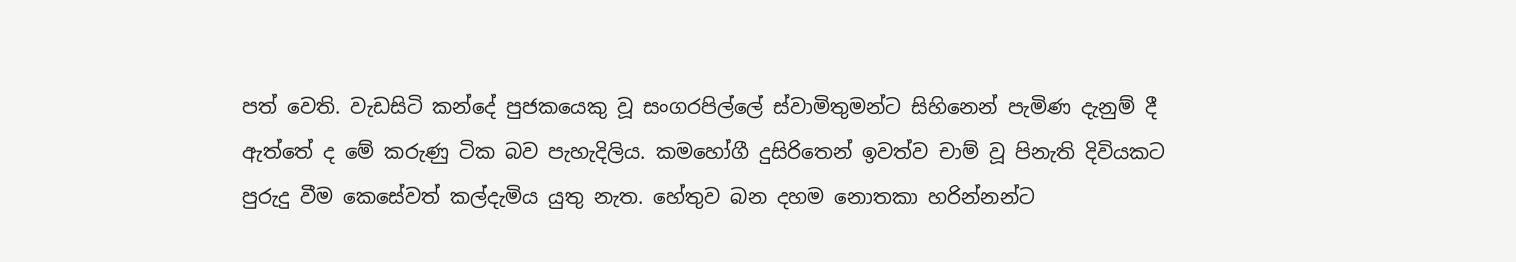පත් වෙති. වැඩසිටි කන්දේ පුජකයෙකු වූ සංගරපිල්ලේ ස්වාමිතුමන්ට සිහිනෙන් පැමිණ දැනුම් දී ඇත්තේ ද මේ කරුණු ටික බව පැහැදිලිය. කමහෝගී දුසිරිතෙන් ඉවත්ව චාම් වූ පිනැති දිවියකට පුරුදු වීම කෙසේවත් කල්දැමිය යුතු නැත. හේතුව බන දහම නොතකා හරින්නන්ට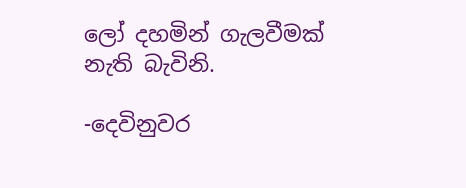ලෝ දහමින් ගැලවීමක් නැති බැවිනි.

-දෙවිනුවර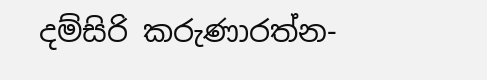දම්සිරි කරුණාරත්න-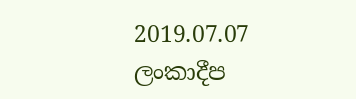2019.07.07  ලංකාදීප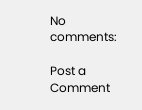No comments:

Post a Comment